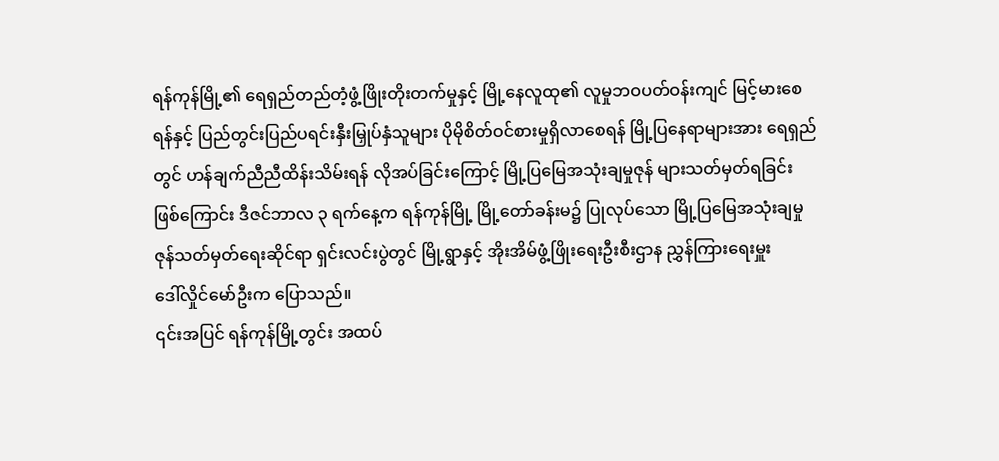ရန်ကုန်မြို့၏ ရေရှည်တည်တံ့ဖွံ့ဖြိုးတိုးတက်မှုနှင့် မြို့နေလူထု၏ လူမှုဘဝပတ်ဝန်းကျင် မြင့်မားစေ
ရန်နှင့် ပြည်တွင်းပြည်ပရင်းနှီးမြှုပ်နှံသူများ ပိုမိုစိတ်ဝင်စားမှုရှိလာစေရန် မြို့ပြနေရာများအား ရေရှည်
တွင် ဟန်ချက်ညီညီထိန်းသိမ်းရန် လိုအပ်ခြင်းကြောင့် မြို့ပြမြေအသုံးချမှုဇုန် များသတ်မှတ်ရခြင်း
ဖြစ်ကြောင်း ဒီဇင်ဘာလ ၃ ရက်နေ့က ရန်ကုန်မြို့ မြို့တော်ခန်းမ၌ ပြုလုပ်သော မြို့ပြမြေအသုံးချမှု
ဇုန်သတ်မှတ်ရေးဆိုင်ရာ ရှင်းလင်းပွဲတွင် မြို့ရွာနှင့် အိုးအိမ်ဖွံ့ဖြိုးရေးဦးစီးဌာန ညွှန်ကြားရေးမှူး
ဒေါ်လှိုင်မော်ဦးက ပြောသည်။
၎င်းအပြင် ရန်ကုန်မြို့တွင်း အထပ်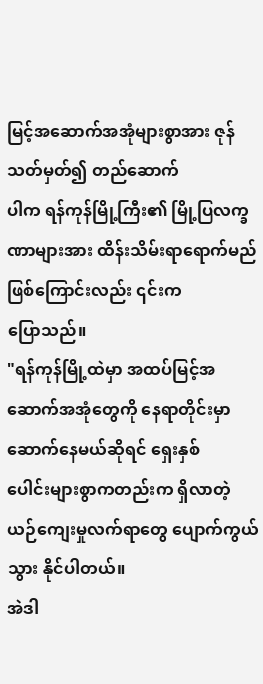မြင့်အဆောက်အအုံများစွာအား ဇုန်သတ်မှတ်၍ တည်ဆောက်
ပါက ရန်ကုန်မြို့ကြီး၏ မြို့ပြလက္ခဏာများအား ထိန်းသိမ်းရာရောက်မည်ဖြစ်ကြောင်းလည်း ၎င်းက
ပြောသည်။
"ရန်ကုန်မြို့ထဲမှာ အထပ်မြင့်အဆောက်အအုံတွေကို နေရာတိုင်းမှာဆောက်နေမယ်ဆိုရင် ရှေးနှစ်
ပေါင်းများစွာကတည်းက ရှိလာတဲ့ ယဉ်ကျေးမှုလက်ရာတွေ ပျောက်ကွယ်သွား နိုင်ပါတယ်။
အဲဒါ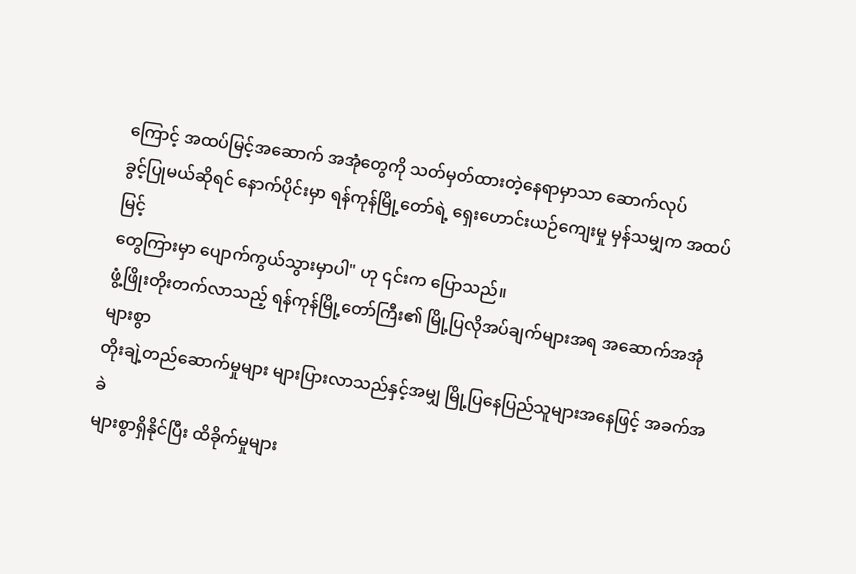ကြောင့် အထပ်မြင့်အဆောက် အအုံတွေကို သတ်မှတ်ထားတဲ့နေရာမှာသာ ဆောက်လုပ်
ခွင့်ပြုမယ်ဆိုရင် နောက်ပိုင်းမှာ ရန်ကုန်မြို့တော်ရဲ့ ရှေးဟောင်းယဉ်ကျေးမှု မှန်သမျှက အထပ်မြင့်
တွေကြားမှာ ပျောက်ကွယ်သွားမှာပါ" ဟု ၎င်းက ပြောသည်။
ဖွံ့ဖြိုးတိုးတက်လာသည့် ရန်ကုန်မြို့တော်ကြီး၏ မြို့ပြလိုအပ်ချက်များအရ အဆောက်အအုံများစွာ
တိုးချဲ့တည်ဆောက်မှုများ များပြားလာသည်နှင့်အမျှ မြို့ပြနေပြည်သူများအနေဖြင့် အခက်အခဲ
များစွာရှိနိုင်ပြီး ထိခိုက်မှုများ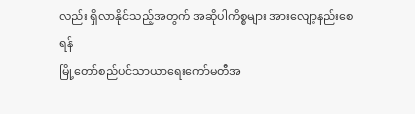လည်း ရှိလာနိုင်သည့်အတွက် အဆိုပါကိစ္စများ အားလျော့နည်းစေရန်
မြို့တော်စည်ပင်သာယာရေးကော်မတီအ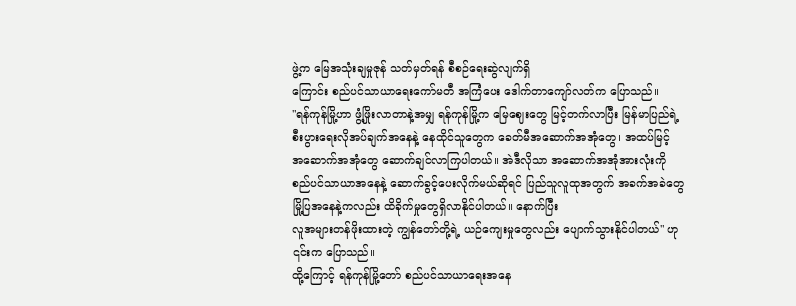ဖွဲ့က မြေအသုံးချမှုဇုန် သတ်မှတ်ရန် စီစဉ်ရေးဆွဲလျက်ရှိ
ကြောင်း စည်ပင်သာယာရေးကော်မတီ အကြံပေး ဒေါက်တာကျော်လတ်က ပြောသည်။
"ရန်ကုန်မြို့ဟာ ဖွံ့ဖြိုးလာတာနဲ့အမျှ ရန်ကုန်မြို့က မြေဈေးတွေ မြင့်တက်လာပြီး မြန်မာပြည်ရဲ့
စီးပွားရေးလိုအပ်ချက်အနေနဲ့ နေထိုင်သူတွေက ခေတ်မီအဆောက်အအုံတွေ၊ အထပ်မြင့်
အဆောက်အအုံတွေ ဆောက်ချင်လာကြပါတယ်။ အဲဒီလိုသာ အဆောက်အအုံအားလုံးကို
စည်ပင်သာယာအနေနဲ့ ဆောက်ခွင့်ပေးလိုက်မယ်ဆိုရင် ပြည်သူလူထုအတွက် အခက်အခဲတွေ
မြို့ပြအနေနဲ့ကလည်း ထိခိုက်မှုတွေရှိလာနိုင်ပါတယ်။ နောက်ပြီး
လူအများတန်ဖိုးထားတဲ့ ကျွန်တော်တို့ရဲ့ ယဉ်ကျေးမှုတွေလည်း ပျောက်သွားနိုင်ပါတယ်" ဟု
၎င်းက ပြောသည်။
ထို့ကြောင့် ရန်ကုန်မြို့တော် စည်ပင်သာယာရေးအနေ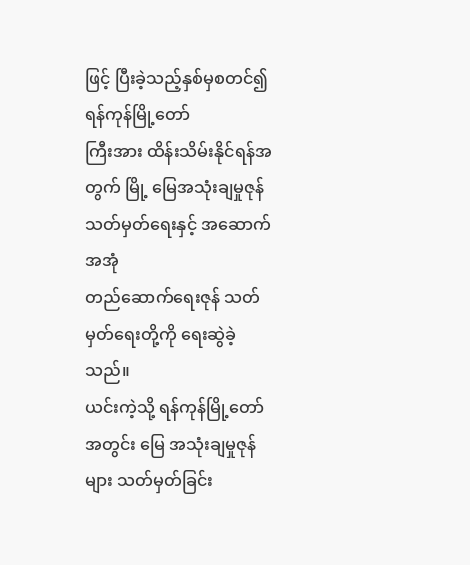ဖြင့် ပြီးခဲ့သည့်နှစ်မှစတင်၍ ရန်ကုန်မြို့တော်
ကြီးအား ထိန်းသိမ်းနိုင်ရန်အတွက် မြို့ မြေအသုံးချမှုဇုန် သတ်မှတ်ရေးနှင့် အဆောက်အအုံ
တည်ဆောက်ရေးဇုန် သတ်မှတ်ရေးတို့ကို ရေးဆွဲခဲ့သည်။
ယင်းကဲ့သို့ ရန်ကုန်မြို့တော်အတွင်း မြေ အသုံးချမှုဇုန်များ သတ်မှတ်ခြင်း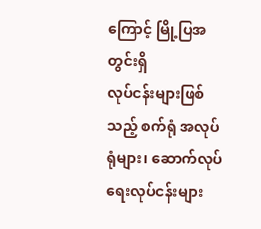ကြောင့် မြို့ပြအတွင်းရှိ
လုပ်ငန်းများဖြစ်သည့် စက်ရုံ အလုပ်ရုံများ၊ ဆောက်လုပ်ရေးလုပ်ငန်းများ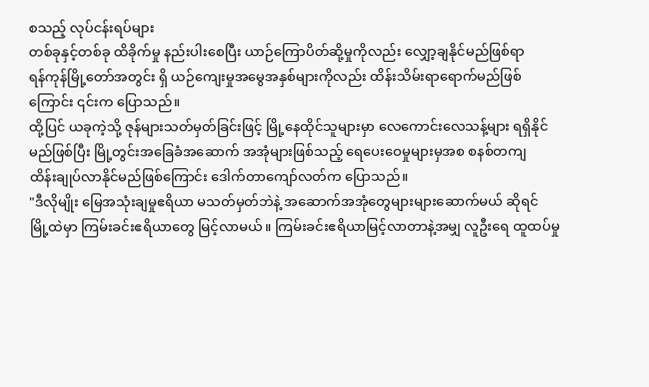စသည့် လုပ်ငန်းရပ်များ
တစ်ခုနှင့်တစ်ခု ထိခိုက်မှု နည်းပါးစေပြီး ယာဉ်ကြောပိတ်ဆို့မှုကိုလည်း လျှော့ချနိုင်မည်ဖြစ်ရာ
ရန်ကုန်မြို့တော်အတွင်း ရှိ ယဉ်ကျေးမှုအမွေအနှစ်များကိုလည်း ထိန်းသိမ်းရာရောက်မည်ဖြစ်
ကြောင်း ၎င်းက ပြောသည်။
ထို့ပြင် ယခုကဲ့သို့ ဇုန်များသတ်မှတ်ခြင်းဖြင့် မြို့နေထိုင်သူများမှာ လေကောင်းလေသန့်များ ရရှိနိုင်
မည်ဖြစ်ပြီး မြို့တွင်းအခြေခံအဆောက် အအုံများဖြစ်သည့် ရေပေးဝေမှုများမှအစ စနစ်တကျ
ထိန်းချုပ်လာနိုင်မည်ဖြစ်ကြောင်း ဒေါက်တာကျော်လတ်က ပြောသည်။
"ဒီလိုမျိုး မြေအသုံးချမှုဧရိယာ မသတ်မှတ်ဘဲနဲ့ အဆောက်အအုံတွေများများဆောက်မယ် ဆိုရင်
မြို့ထဲမှာ ကြမ်းခင်းဧရိယာတွေ မြင့်လာမယ်။ ကြမ်းခင်းဧရိယာမြင့်လာတာနဲ့အမျှ လူဦးရေ ထူထပ်မှု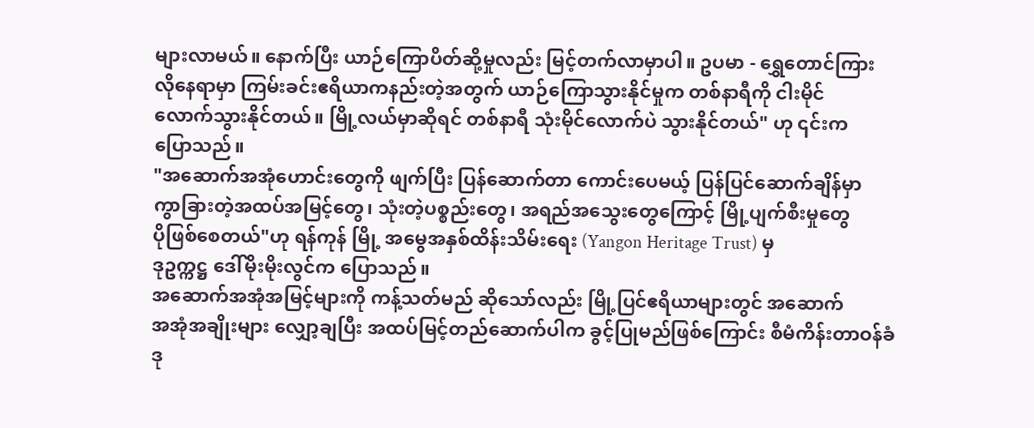များလာမယ်။ နောက်ပြီး ယာဉ်ကြောပိတ်ဆို့မှုလည်း မြင့်တက်လာမှာပါ။ ဥပမာ - ရွှေတောင်ကြား
လိုနေရာမှာ ကြမ်းခင်းဧရိယာကနည်းတဲ့အတွက် ယာဉ်ကြောသွားနိုင်မှုက တစ်နာရီကို ငါးမိုင်
လောက်သွားနိုင်တယ်။ မြို့လယ်မှာဆိုရင် တစ်နာရီ သုံးမိုင်လောက်ပဲ သွားနိုင်တယ်" ဟု ၎င်းက
ပြောသည်။
"အဆောက်အအုံဟောင်းတွေကို ဖျက်ပြီး ပြန်ဆောက်တာ ကောင်းပေမယ့် ပြန်ပြင်ဆောက်ချိန်မှာ
ကွာခြားတဲ့အထပ်အမြင့်တွေ၊ သုံးတဲ့ပစ္စည်းတွေ၊ အရည်အသွေးတွေကြောင့် မြို့ပျက်စီးမှုတွေ
ပိုဖြစ်စေတယ်"ဟု ရန်ကုန် မြို့ အမွေအနှစ်ထိန်းသိမ်းရေး (Yangon Heritage Trust) မှ
ဒုဥက္ကဋ္ဌ ဒေါ်မိုးမိုးလွင်က ပြောသည်။
အဆောက်အအုံအမြင့်များကို ကန့်သတ်မည် ဆိုသော်လည်း မြို့ပြင်ဧရိယာများတွင် အဆောက်
အအုံအချိုးများ လျှော့ချပြီး အထပ်မြင့်တည်ဆောက်ပါက ခွင့်ပြုမည်ဖြစ်ကြောင်း စီမံကိန်းတာဝန်ခံ
ဒု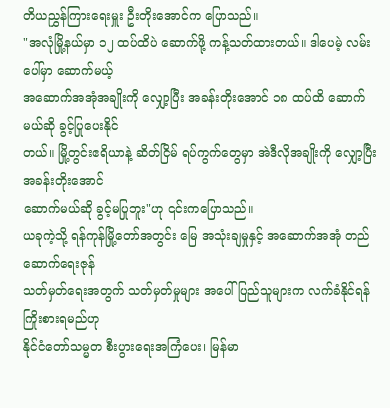တိယညွှန်ကြားရေးမှူး ဦးတိုးအောင်က ပြောသည်။
"အလုံမြို့နယ်မှာ ၁၂ ထပ်ထိပဲ ဆောက်ဖို့ ကန့်သတ်ထားတယ်။ ဒါပေမဲ့ လမ်းပေါ်မှာ ဆောက်မယ့်
အဆောက်အအုံအချိုးကို လျှော့ပြီး အခန်းတိုးအောင် ၁၈ ထပ်ထိ ဆောက်မယ်ဆို ခွင့်ပြုပေးနိုင်
တယ်။ မြို့တွင်းဧရိယာနဲ့ ဆိတ်ငြိမ် ရပ်ကွက်တွေမှာ အဲဒီလိုအချိုးကို လျှော့ပြီး အခန်းတိုးအောင်
ဆောက်မယ်ဆို ခွင့်မပြုဘူး"ဟု ၎င်းကပြောသည်။
ယခုကဲ့သို့ ရန်ကုန်မြို့တော်အတွင်း မြေ အသုံးချမှုနှင့် အဆောက်အအုံ တည်ဆောက်ရေးဇုန်
သတ်မှတ်ရေးအတွက် သတ်မှတ်မှုများ အပေါ် ပြည်သူများက လက်ခံနိုင်ရန် ကြိုးစားရမည်ဟု
နိုင်ငံတော်သမ္မတ စီးပွားရေးအကြံပေး၊ မြန်မာ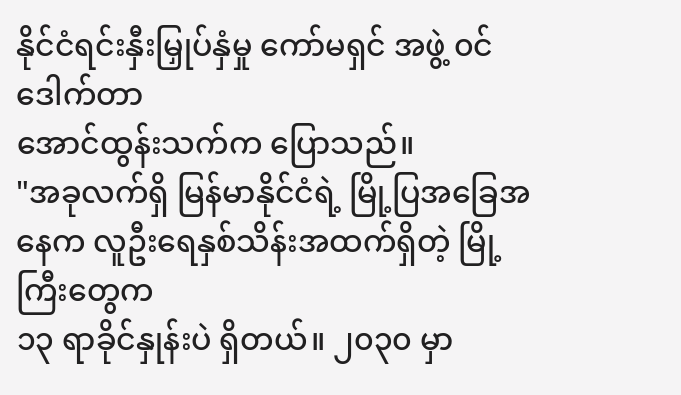နိုင်ငံရင်းနှီးမြှုပ်နှံမှု ကော်မရှင် အဖွဲ့ ၀င် ဒေါက်တာ
အောင်ထွန်းသက်က ပြောသည်။
"အခုလက်ရှိ မြန်မာနိုင်ငံရဲ့ မြို့ပြအခြေအနေက လူဦးရေနှစ်သိန်းအထက်ရှိတဲ့ မြို့ကြီးတွေက
၁၃ ရာခိုင်နှုန်းပဲ ရှိတယ်။ ၂၀၃၀ မှာ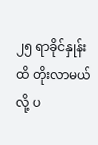၂၅ ရာခိုင်နှုန်းထိ တိုးလာမယ်လို့ ပ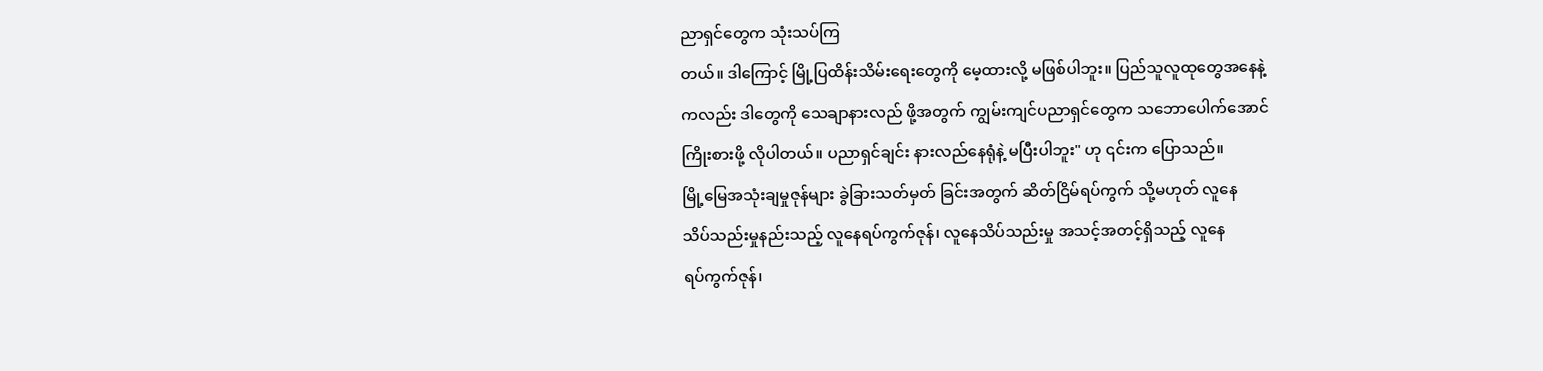ညာရှင်တွေက သုံးသပ်ကြ
တယ်။ ဒါကြောင့် မြို့ပြထိန်းသိမ်းရေးတွေကို မေ့ထားလို့ မဖြစ်ပါဘူး။ ပြည်သူလူထုတွေအနေနဲ့
ကလည်း ဒါတွေကို သေချာနားလည် ဖို့အတွက် ကျွမ်းကျင်ပညာရှင်တွေက သဘောပေါက်အောင်
ကြိုးစားဖို့ လိုပါတယ်။ ပညာရှင်ချင်း နားလည်နေရုံနဲ့ မပြီးပါဘူး" ဟု ၎င်းက ပြောသည်။
မြို့မြေအသုံးချမှုဇုန်များ ခွဲခြားသတ်မှတ် ခြင်းအတွက် ဆိတ်ငြိမ်ရပ်ကွက် သို့မဟုတ် လူနေ
သိပ်သည်းမှုနည်းသည့် လူနေရပ်ကွက်ဇုန်၊ လူနေသိပ်သည်းမှု အသင့်အတင့်ရှိသည့် လူနေ
ရပ်ကွက်ဇုန်၊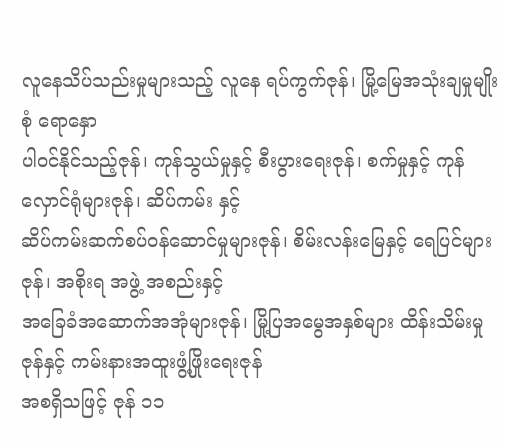လူနေသိပ်သည်းမှုများသည့် လူနေ ရပ်ကွက်ဇုန်၊ မြို့မြေအသုံးချမှုမျိုးစုံ ရောနှော
ပါ၀င်နိုင်သည့်ဇုန်၊ ကုန်သွယ်မှုနှင့် စီးပွားရေးဇုန်၊ စက်မှုနှင့် ကုန်လှောင်ရုံများဇုန်၊ ဆိပ်ကမ်း နှင့်
ဆိပ်ကမ်းဆက်စပ်ဝန်ဆောင်မှုများဇုန်၊ စိမ်းလန်းမြေနှင့် ရေပြင်များဇုန်၊ အစိုးရ အဖွဲ့ အစည်းနှင့်
အခြေခံအဆောက်အအုံများဇုန်၊ မြို့ပြအမွေအနှစ်များ ထိန်းသိမ်းမှုဇုန်နှင့် ကမ်းနားအထူးဖွံ့ဖြိုးရေးဇုန်
အစရှိသဖြင့် ဇုန် ၁၁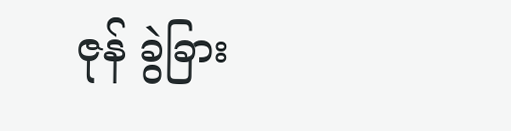ဇုန် ခွဲခြား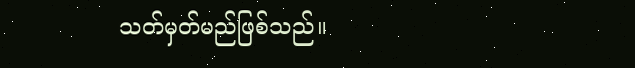သတ်မှတ်မည်ဖြစ်သည်။